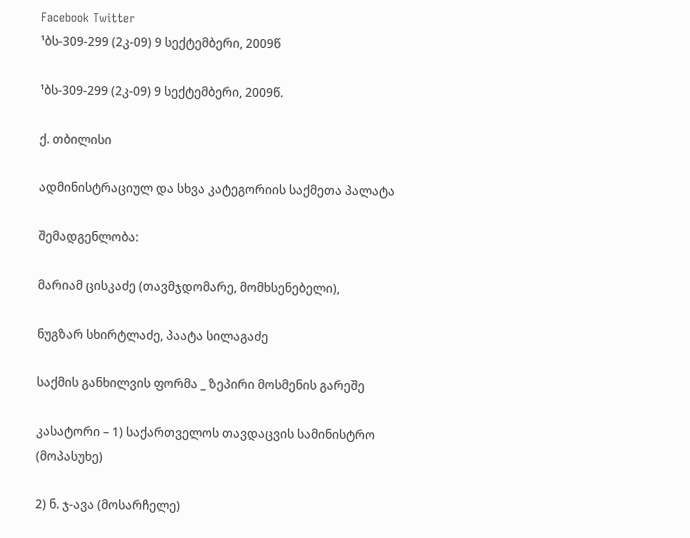Facebook Twitter
¹ბს-309-299 (2კ-09) 9 სექტემბერი, 2009წ

¹ბს-309-299 (2კ-09) 9 სექტემბერი, 2009წ.

ქ. თბილისი

ადმინისტრაციულ და სხვა კატეგორიის საქმეთა პალატა

შემადგენლობა:

მარიამ ცისკაძე (თავმჯდომარე, მომხსენებელი),

ნუგზარ სხირტლაძე, პაატა სილაგაძე

საქმის განხილვის ფორმა _ ზეპირი მოსმენის გარეშე

კასატორი – 1) საქართველოს თავდაცვის სამინისტრო (მოპასუხე)

2) ნ. ჯ-ავა (მოსარჩელე)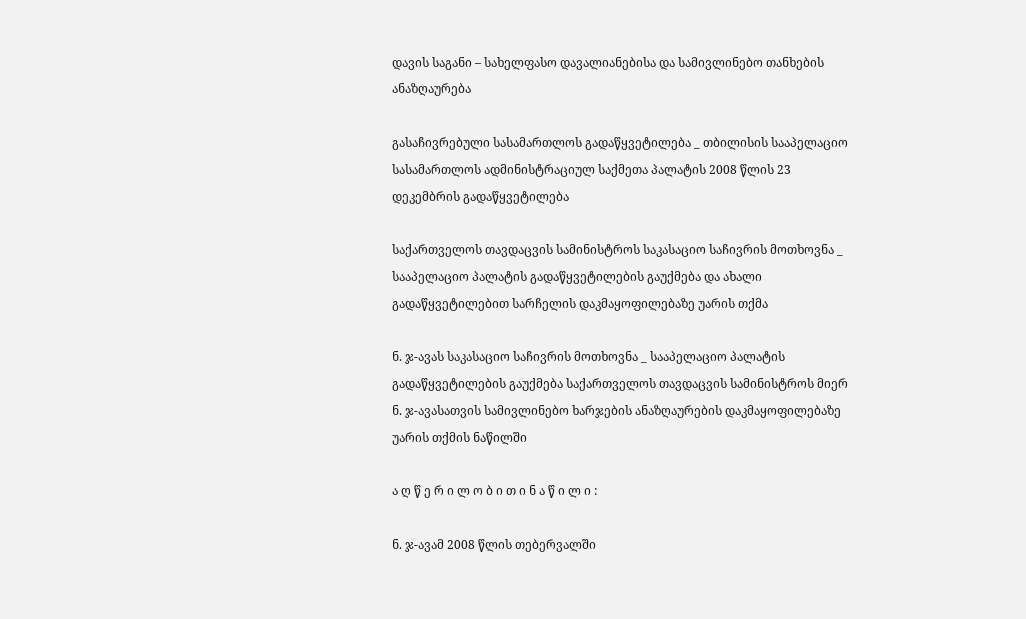დავის საგანი – სახელფასო დავალიანებისა და სამივლინებო თანხების ანაზღაურება

გასაჩივრებული სასამართლოს გადაწყვეტილება _ თბილისის სააპელაციო სასამართლოს ადმინისტრაციულ საქმეთა პალატის 2008 წლის 23 დეკემბრის გადაწყვეტილება

საქართველოს თავდაცვის სამინისტროს საკასაციო საჩივრის მოთხოვნა _ სააპელაციო პალატის გადაწყვეტილების გაუქმება და ახალი გადაწყვეტილებით სარჩელის დაკმაყოფილებაზე უარის თქმა

ნ. ჯ-ავას საკასაციო საჩივრის მოთხოვნა _ სააპელაციო პალატის გადაწყვეტილების გაუქმება საქართველოს თავდაცვის სამინისტროს მიერ ნ. ჯ-ავასათვის სამივლინებო ხარჯების ანაზღაურების დაკმაყოფილებაზე უარის თქმის ნაწილში

ა ღ წ ე რ ი ლ ო ბ ი თ ი ნ ა წ ი ლ ი :

ნ. ჯ-ავამ 2008 წლის თებერვალში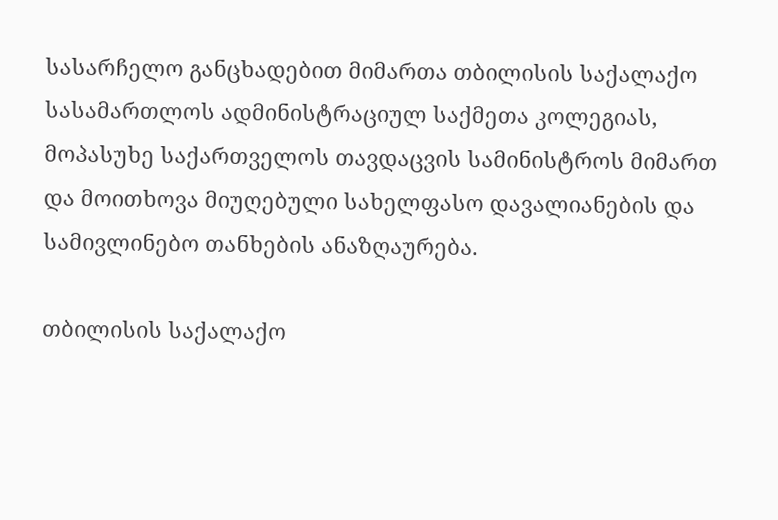სასარჩელო განცხადებით მიმართა თბილისის საქალაქო სასამართლოს ადმინისტრაციულ საქმეთა კოლეგიას, მოპასუხე საქართველოს თავდაცვის სამინისტროს მიმართ და მოითხოვა მიუღებული სახელფასო დავალიანების და სამივლინებო თანხების ანაზღაურება.

თბილისის საქალაქო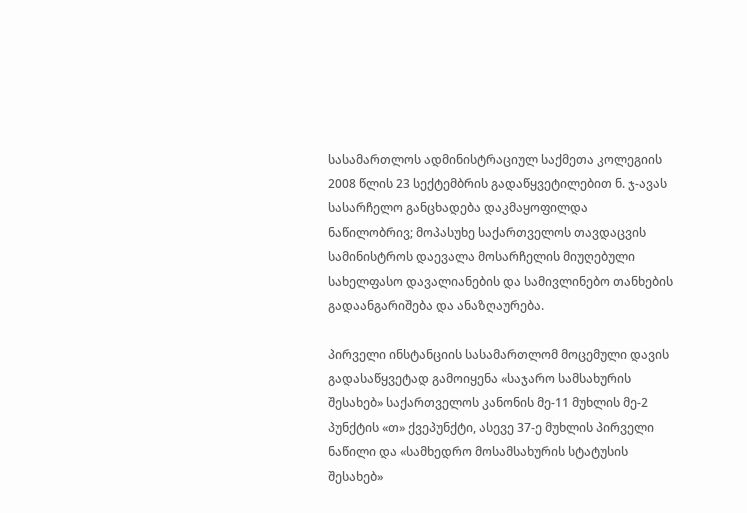სასამართლოს ადმინისტრაციულ საქმეთა კოლეგიის 2008 წლის 23 სექტემბრის გადაწყვეტილებით ნ. ჯ-ავას სასარჩელო განცხადება დაკმაყოფილდა ნაწილობრივ; მოპასუხე საქართველოს თავდაცვის სამინისტროს დაევალა მოსარჩელის მიუღებული სახელფასო დავალიანების და სამივლინებო თანხების გადაანგარიშება და ანაზღაურება.

პირველი ინსტანციის სასამართლომ მოცემული დავის გადასაწყვეტად გამოიყენა «საჯარო სამსახურის შესახებ» საქართველოს კანონის მე-11 მუხლის მე-2 პუნქტის «თ» ქვეპუნქტი, ასევე 37-ე მუხლის პირველი ნაწილი და «სამხედრო მოსამსახურის სტატუსის შესახებ»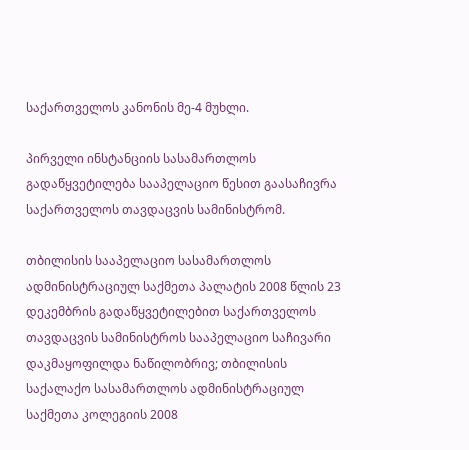საქართველოს კანონის მე-4 მუხლი.

პირველი ინსტანციის სასამართლოს გადაწყვეტილება სააპელაციო წესით გაასაჩივრა საქართველოს თავდაცვის სამინისტრომ.

თბილისის სააპელაციო სასამართლოს ადმინისტრაციულ საქმეთა პალატის 2008 წლის 23 დეკემბრის გადაწყვეტილებით საქართველოს თავდაცვის სამინისტროს სააპელაციო საჩივარი დაკმაყოფილდა ნაწილობრივ; თბილისის საქალაქო სასამართლოს ადმინისტრაციულ საქმეთა კოლეგიის 2008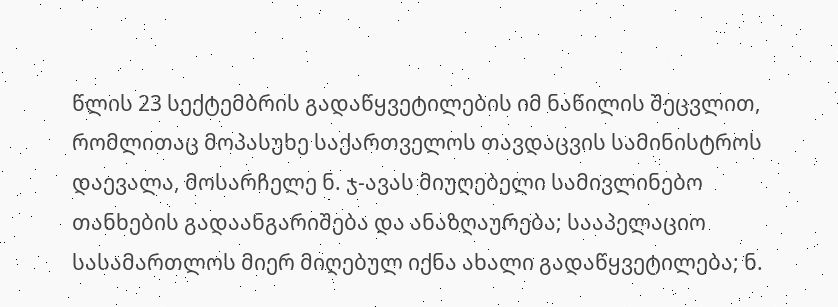წლის 23 სექტემბრის გადაწყვეტილების იმ ნაწილის შეცვლით, რომლითაც მოპასუხე საქართველოს თავდაცვის სამინისტროს დაევალა, მოსარჩელე ნ. ჯ-ავას მიუღებელი სამივლინებო თანხების გადაანგარიშება და ანაზღაურება; სააპელაციო სასამართლოს მიერ მიღებულ იქნა ახალი გადაწყვეტილება; ნ.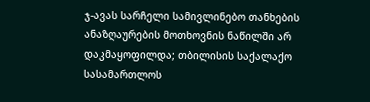ჯ-ავას სარჩელი სამივლინებო თანხების ანაზღაურების მოთხოვნის ნაწილში არ დაკმაყოფილდა; თბილისის საქალაქო სასამართლოს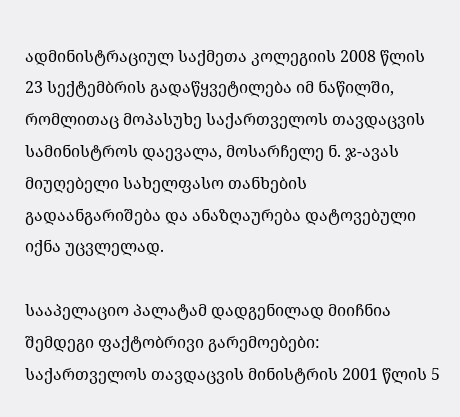ადმინისტრაციულ საქმეთა კოლეგიის 2008 წლის 23 სექტემბრის გადაწყვეტილება იმ ნაწილში, რომლითაც მოპასუხე საქართველოს თავდაცვის სამინისტროს დაევალა, მოსარჩელე ნ. ჯ-ავას მიუღებელი სახელფასო თანხების გადაანგარიშება და ანაზღაურება დატოვებული იქნა უცვლელად.

სააპელაციო პალატამ დადგენილად მიიჩნია შემდეგი ფაქტობრივი გარემოებები: საქართველოს თავდაცვის მინისტრის 2001 წლის 5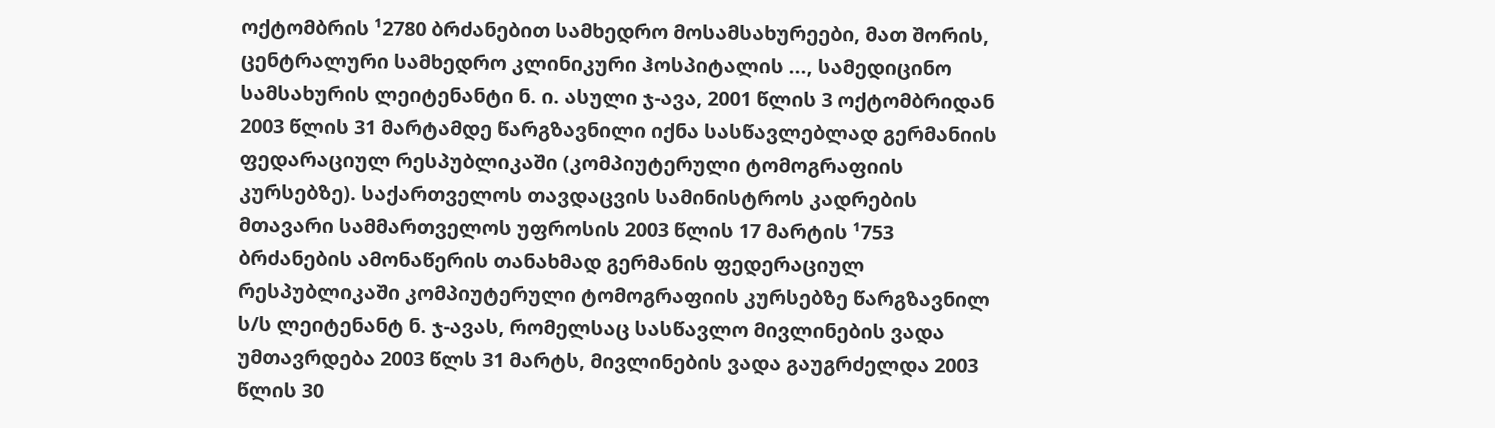ოქტომბრის ¹2780 ბრძანებით სამხედრო მოსამსახურეები, მათ შორის, ცენტრალური სამხედრო კლინიკური ჰოსპიტალის ..., სამედიცინო სამსახურის ლეიტენანტი ნ. ი. ასული ჯ-ავა, 2001 წლის 3 ოქტომბრიდან 2003 წლის 31 მარტამდე წარგზავნილი იქნა სასწავლებლად გერმანიის ფედარაციულ რესპუბლიკაში (კომპიუტერული ტომოგრაფიის კურსებზე). საქართველოს თავდაცვის სამინისტროს კადრების მთავარი სამმართველოს უფროსის 2003 წლის 17 მარტის ¹753 ბრძანების ამონაწერის თანახმად გერმანის ფედერაციულ რესპუბლიკაში კომპიუტერული ტომოგრაფიის კურსებზე წარგზავნილ ს/ს ლეიტენანტ ნ. ჯ-ავას, რომელსაც სასწავლო მივლინების ვადა უმთავრდება 2003 წლს 31 მარტს, მივლინების ვადა გაუგრძელდა 2003 წლის 30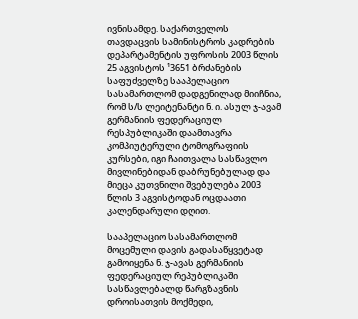ივნისამდე. საქართველოს თავდაცვის სამინისტროს კადრების დეპარტამენტის უფროსის 2003 წლის 25 აგვისტოს ¹3651 ბრძანების საფუძველზე სააპელაციო სასამართლომ დადგენილად მიიჩნია, რომ ს/ს ლეიტენანტი ნ. ი. ასულ ჯ-ავამ გერმანიის ფედერაციულ რესპუბლიკაში დაამთავრა კომპიუტერული ტომოგრაფიის კურსები, იგი ჩაითვალა სასწავლო მივლინებიდან დაბრუნებულად და მიეცა კუთვნილი შვებულება 2003 წლის 3 აგვისტოდან ოცდაათი კალენდარული დღით.

სააპელაციო სასამართლომ მოცემული დავის გადასაწყვეტად გამოიყენა ნ. ჯ-ავას გერმანიის ფედერაციულ რეპუბლიკაში სასწავლებალდ წარგზავნის დროისათვის მოქმედი,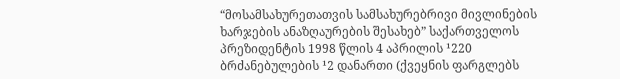“მოსამსახურეთათვის სამსახურებრივი მივლინების ხარჯების ანაზღაურების შესახებ” საქართველოს პრეზიდენტის 1998 წლის 4 აპრილის ¹220 ბრძანებულების ¹2 დანართი (ქვეყნის ფარგლებს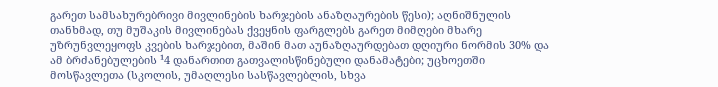გარეთ სამსახურებრივი მივლინების ხარჯების ანაზღაურების წესი); აღნიშნულის თანხმად, თუ მუშაკის მივლინებას ქვეყნის ფარგლებს გარეთ მიმღები მხარე უზრუნვლეყოფს კვების ხარჯებით, მაშინ მათ აუნაზღაურდებათ დღიური ნორმის 30% და ამ ბრძანებულების ¹4 დანართით გათვალისწინებული დანამატები; უცხოეთში მოსწავლეთა (სკოლის, უმაღლესი სასწავლებლის, სხვა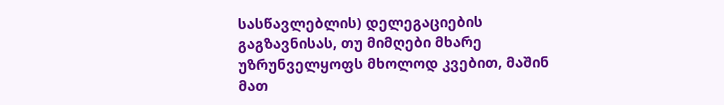სასწავლებლის) დელეგაციების გაგზავნისას, თუ მიმღები მხარე უზრუნველყოფს მხოლოდ კვებით, მაშინ მათ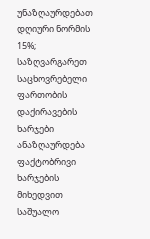უნაზღაურდებათ დღიური ნორმის 15%; საზღვარგარეთ საცხოვრებელი ფართობის დაქირავების ხარჯები ანაზღაურდება ფაქტობრივი ხარჯების მიხედვით საშუალო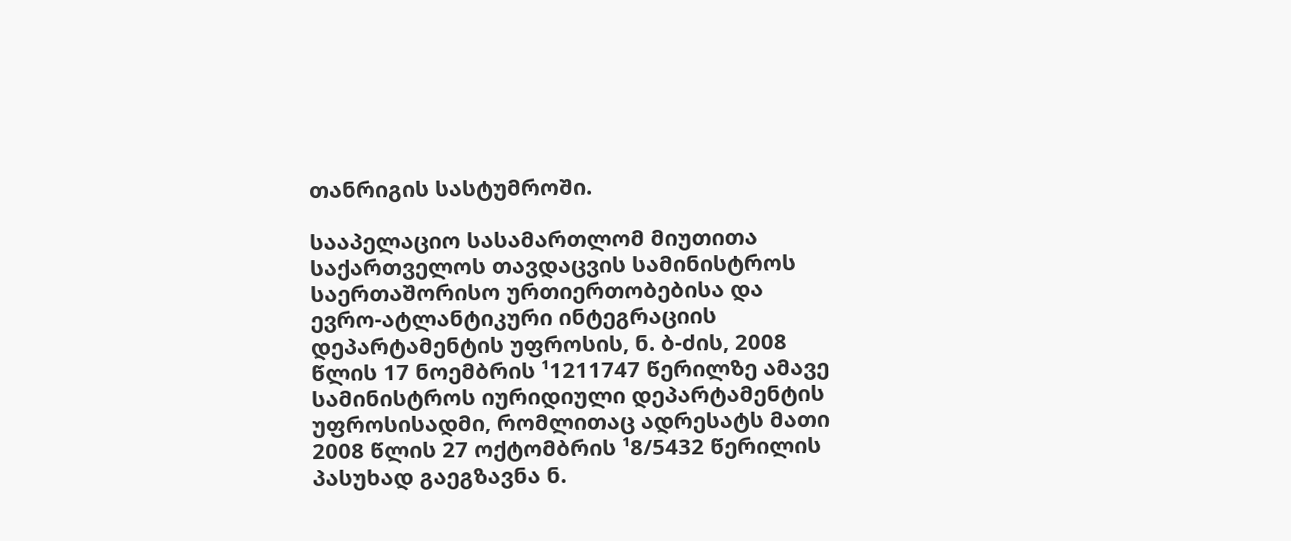თანრიგის სასტუმროში.

სააპელაციო სასამართლომ მიუთითა საქართველოს თავდაცვის სამინისტროს საერთაშორისო ურთიერთობებისა და ევრო-ატლანტიკური ინტეგრაციის დეპარტამენტის უფროსის, ნ. ბ-ძის, 2008 წლის 17 ნოემბრის ¹1211747 წერილზე ამავე სამინისტროს იურიდიული დეპარტამენტის უფროსისადმი, რომლითაც ადრესატს მათი 2008 წლის 27 ოქტომბრის ¹8/5432 წერილის პასუხად გაეგზავნა ნ.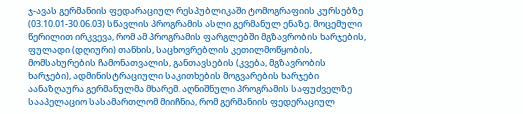ჯ-ავას გერმანიის ფედარაციულ რესპუბლიკაში ტომოგრაფიის კურსებზე (03.10.01-30.06.03) სწავლის პროგრამის ასლი გერმანულ ენაზე. მოცემული წერილით ირკვევა, რომ ამ პროგრამის ფარგლებში მგზავრობის ხარჯების, ფულადი (დღიური) თანხის, საცხოვრებლის კეთილმოწყობის, მომსახურების ჩამონათვალის, განთავსების (კვება, მგზავრობის ხარჯები), ადმინისტრაციული საკითხების მოგვარების ხარჯები აანაზღაურა გერმანულმა მხარემ. აღნიშნული პროგრამის საფუძველზე სააპელაციო სასამართლომ მიიჩნია, რომ გერმანიის ფედერაციულ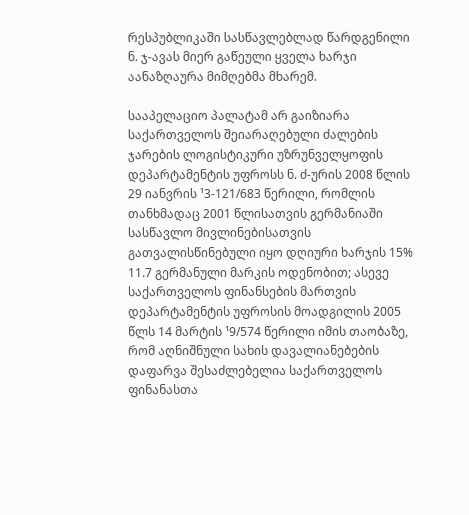რესპუბლიკაში სასწავლებლად წარდგენილი ნ. ჯ-ავას მიერ გაწეული ყველა ხარჯი აანაზღაურა მიმღებმა მხარემ.

სააპელაციო პალატამ არ გაიზიარა საქართველოს შეიარაღებული ძალების ჯარების ლოგისტიკური უზრუნველყოფის დეპარტამენტის უფროსს ნ. ძ-ურის 2008 წლის 29 იანვრის ¹3-121/683 წერილი, რომლის თანხმადაც 2001 წლისათვის გერმანიაში სასწავლო მივლინებისათვის გათვალისწინებული იყო დღიური ხარჯის 15% 11.7 გერმანული მარკის ოდენობით; ასევე საქართველოს ფინანსების მართვის დეპარტამენტის უფროსის მოადგილის 2005 წლს 14 მარტის ¹9/574 წერილი იმის თაობაზე, რომ აღნიშნული სახის დავალიანებების დაფარვა შესაძლებელია საქართველოს ფინანასთა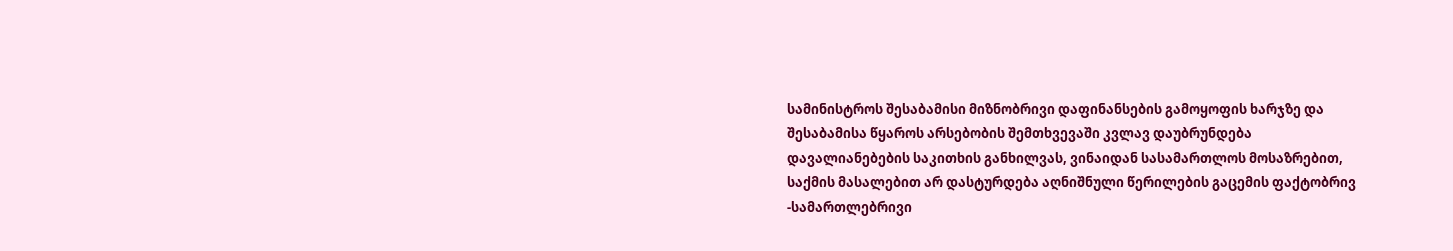სამინისტროს შესაბამისი მიზნობრივი დაფინანსების გამოყოფის ხარჯზე და შესაბამისა წყაროს არსებობის შემთხვევაში კვლავ დაუბრუნდება დავალიანებების საკითხის განხილვას, ვინაიდან სასამართლოს მოსაზრებით, საქმის მასალებით არ დასტურდება აღნიშნული წერილების გაცემის ფაქტობრივ -სამართლებრივი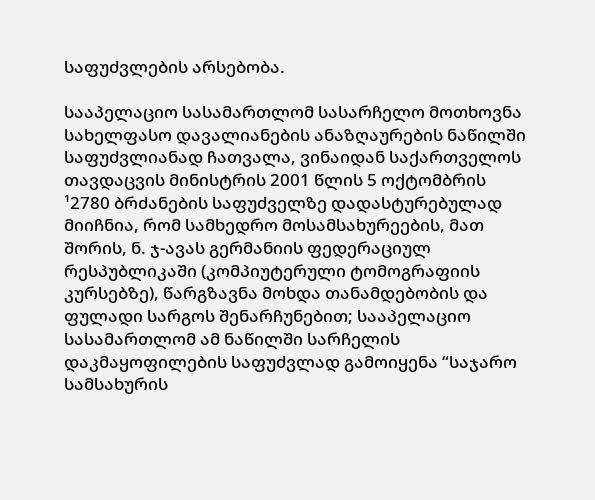საფუძვლების არსებობა.

სააპელაციო სასამართლომ სასარჩელო მოთხოვნა სახელფასო დავალიანების ანაზღაურების ნაწილში საფუძვლიანად ჩათვალა, ვინაიდან საქართველოს თავდაცვის მინისტრის 2001 წლის 5 ოქტომბრის ¹2780 ბრძანების საფუძველზე დადასტურებულად მიიჩნია, რომ სამხედრო მოსამსახურეების, მათ შორის, ნ. ჯ-ავას გერმანიის ფედერაციულ რესპუბლიკაში (კომპიუტერული ტომოგრაფიის კურსებზე), წარგზავნა მოხდა თანამდებობის და ფულადი სარგოს შენარჩუნებით; სააპელაციო სასამართლომ ამ ნაწილში სარჩელის დაკმაყოფილების საფუძვლად გამოიყენა “საჯარო სამსახურის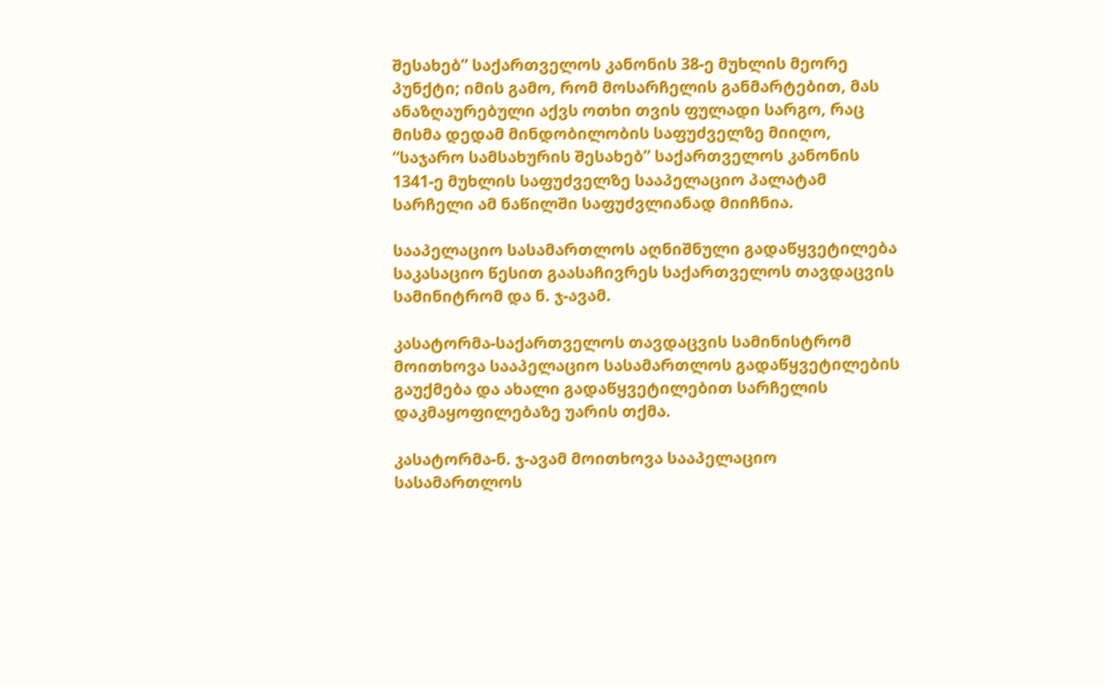შესახებ” საქართველოს კანონის 38-ე მუხლის მეორე პუნქტი; იმის გამო, რომ მოსარჩელის განმარტებით, მას ანაზღაურებული აქვს ოთხი თვის ფულადი სარგო, რაც მისმა დედამ მინდობილობის საფუძველზე მიიღო, “საჯარო სამსახურის შესახებ” საქართველოს კანონის 1341-ე მუხლის საფუძველზე სააპელაციო პალატამ სარჩელი ამ ნაწილში საფუძვლიანად მიიჩნია.

სააპელაციო სასამართლოს აღნიშნული გადაწყვეტილება საკასაციო წესით გაასაჩივრეს საქართველოს თავდაცვის სამინიტრომ და ნ. ჯ-ავამ.

კასატორმა-საქართველოს თავდაცვის სამინისტრომ მოითხოვა სააპელაციო სასამართლოს გადაწყვეტილების გაუქმება და ახალი გადაწყვეტილებით სარჩელის დაკმაყოფილებაზე უარის თქმა.

კასატორმა-ნ. ჯ-ავამ მოითხოვა სააპელაციო სასამართლოს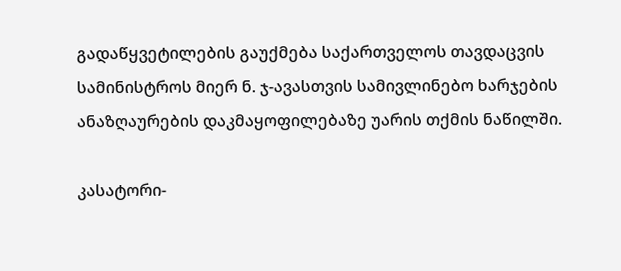გადაწყვეტილების გაუქმება საქართველოს თავდაცვის სამინისტროს მიერ ნ. ჯ-ავასთვის სამივლინებო ხარჯების ანაზღაურების დაკმაყოფილებაზე უარის თქმის ნაწილში.

კასატორი-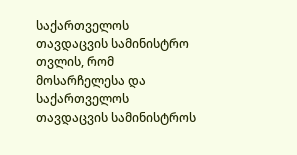საქართველოს თავდაცვის სამინისტრო თვლის, რომ მოსარჩელესა და საქართველოს თავდაცვის სამინისტროს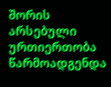შორის არსებული ურთიერთობა წარმოადგენდა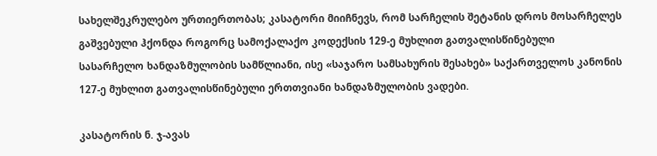სახელშეკრულებო ურთიერთობას; კასატორი მიიჩნევს, რომ სარჩელის შეტანის დროს მოსარჩელეს გაშვებული ჰქონდა როგორც სამოქალაქო კოდექსის 129-ე მუხლით გათვალისწინებული სასარჩელო ხანდაზმულობის სამწლიანი, ისე «საჯარო სამსახურის შესახებ» საქართველოს კანონის 127-ე მუხლით გათვალისწინებული ერთთვიანი ხანდაზმულობის ვადები.

კასატორის ნ. ჯ-ავას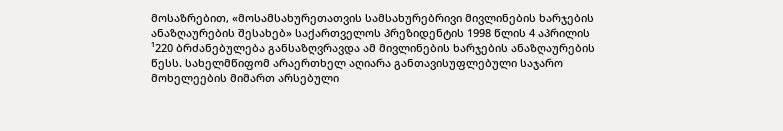მოსაზრებით, «მოსამსახურეთათვის სამსახურებრივი მივლინების ხარჯების ანაზღაურების შესახებ» საქართველოს პრეზიდენტის 1998 წლის 4 აპრილის ¹220 ბრძანებულება განსაზღვრავდა ამ მივლინების ხარჯების ანაზღაურების წესს. სახელმწიფომ არაერთხელ აღიარა განთავისუფლებული საჯარო მოხელეების მიმართ არსებული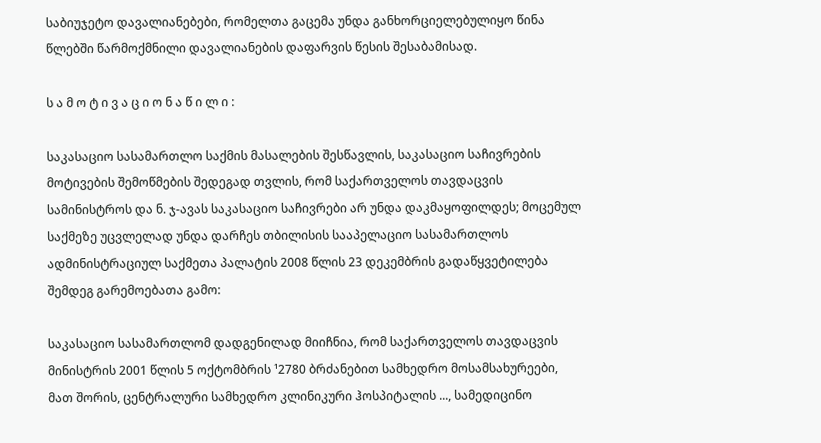საბიუჯეტო დავალიანებები, რომელთა გაცემა უნდა განხორციელებულიყო წინა წლებში წარმოქმნილი დავალიანების დაფარვის წესის შესაბამისად.

ს ა მ ო ტ ი ვ ა ც ი ო ნ ა წ ი ლ ი :

საკასაციო სასამართლო საქმის მასალების შესწავლის, საკასაციო საჩივრების მოტივების შემოწმების შედეგად თვლის, რომ საქართველოს თავდაცვის სამინისტროს და ნ. ჯ-ავას საკასაციო საჩივრები არ უნდა დაკმაყოფილდეს; მოცემულ საქმეზე უცვლელად უნდა დარჩეს თბილისის სააპელაციო სასამართლოს ადმინისტრაციულ საქმეთა პალატის 2008 წლის 23 დეკემბრის გადაწყვეტილება შემდეგ გარემოებათა გამო:

საკასაციო სასამართლომ დადგენილად მიიჩნია, რომ საქართველოს თავდაცვის მინისტრის 2001 წლის 5 ოქტომბრის ¹2780 ბრძანებით სამხედრო მოსამსახურეები, მათ შორის, ცენტრალური სამხედრო კლინიკური ჰოსპიტალის ..., სამედიცინო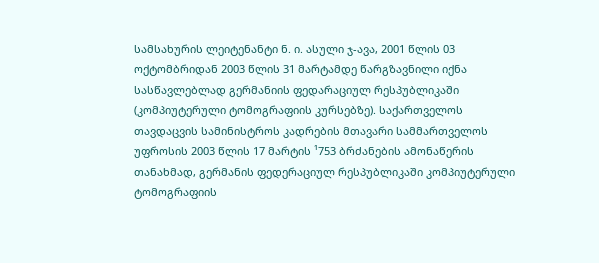სამსახურის ლეიტენანტი ნ. ი. ასული ჯ-ავა, 2001 წლის 03 ოქტომბრიდან 2003 წლის 31 მარტამდე წარგზავნილი იქნა სასწავლებლად გერმანიის ფედარაციულ რესპუბლიკაში (კომპიუტერული ტომოგრაფიის კურსებზე). საქართველოს თავდაცვის სამინისტროს კადრების მთავარი სამმართველოს უფროსის 2003 წლის 17 მარტის ¹753 ბრძანების ამონაწერის თანახმად, გერმანის ფედერაციულ რესპუბლიკაში კომპიუტერული ტომოგრაფიის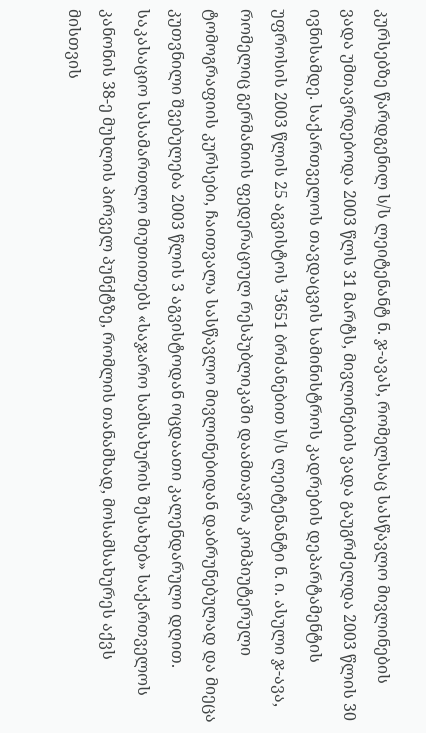კურსებზე წარდგენილ ს/ს ლეიტენანტ ნ. ჯ-ავას, რომელსაც სასწავლო მივლინების ვადა უმთავრდებოდა 2003 წლს 31 მარტს, მივლინების ვადა გაუგრძელდა 2003 წლის 30 ივნისამდე. საქართველოს თავდაცვის სამინისტროს კადრების დეპარტამენტის უფროსის 2003 წლის 25 აგვისტოს ¹3651 ბრძანებით ს/ს ლეიტენანტი ნ. ი. ასული ჯ-ავა, რომელიც გერმანიის ფედერაციულ რესპუბლიკაში დაამთავრა კომპიუტერული ტომოგრაფიის კურსები, ჩაითვალა სასწავლო მივლინებიდან დაბრუნებულად და მიეცა კუთვნილი შვებულება 2003 წლის 3 აგვისტოდან ოცდაათი კალენდარული დღით. საკასაციო სასამართლო მიუთითებს «საჯარო სამსახურის შესახებ» საქართველოს კანონის 38-ე მუხლის პირველ პუნქტზე, რომლის თანამხად, მოსამსახურეს აქვს მისთვის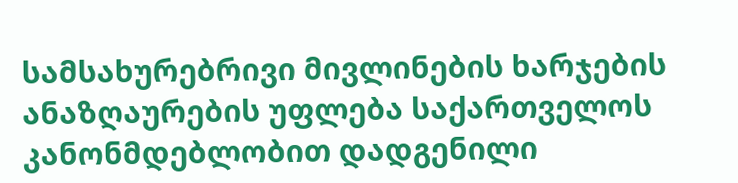სამსახურებრივი მივლინების ხარჯების ანაზღაურების უფლება საქართველოს კანონმდებლობით დადგენილი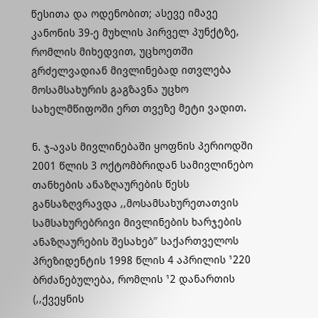წესითა და ოდენობით; ასევე იმავე კანონის 39-ე მუხლის პირველ პუნქტზე, რომლის მიხედვით, უცხოეთში გრძელვადიან მივლინებად ითვლება მოსამსახურის გაგზავნა უცხო სახელმწიფოში ერთ თვეზე მეტი ვადით.

ნ. ჯ-ავას მივლინებაში ყოფნის პერიოდში 2001 წლის 3 ოქტომბრიდან სამივლინებო თანხების ანაზღაურების წესს განსაზღვრავდა ,,მოსამსახურეთათვის სამსახურებრივი მივლინების ხარჯების ანაზღაურების შესახებ” საქართველოს პრეზიდენტის 1998 წლის 4 აპრილის ¹220 ბრძანებულება, რომლის ¹2 დანართის (,,ქვეყნის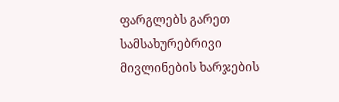ფარგლებს გარეთ სამსახურებრივი მივლინების ხარჯების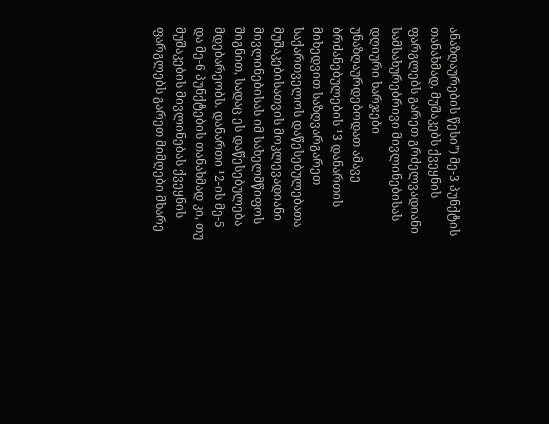ანაზღაურების წესი”) მე-3 პუნქტის თანახმად, მუშაკებს ქვეყნის ფარგლებს გარეთ გრძელვადიანი სამსახურებრივი მივლინებისას დღიური ხარჯები უნაზღაურდებოდათ ამავე ბრძანებულების ¹3 დანართის მიხედვით საზღვარგარეთ საქართველოს დაწესებულებათა მუშაკებისათვის მოკლევადიანი მივლინებისას იმ სახელმწიფოს შიგნით, სადაც ეს დაწესებულება მდებარეობს. დანართი ¹2-ის მე-5 და მე-6 პუნქტების თანახმად კი, თუ მუშაკების მივლინებას ქვეყნის ფარგლებს გარეთ მიმღები მხარე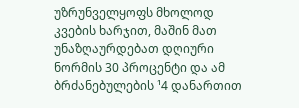უზრუნველყოფს მხოლოდ კვების ხარჯით, მაშინ მათ უნაზღაურდებათ დღიური ნორმის 30 პროცენტი და ამ ბრძანებულების ¹4 დანართით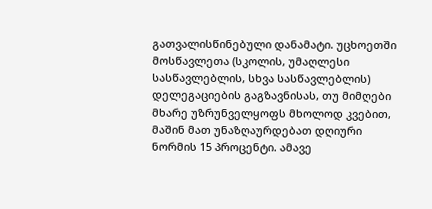გათვალისწინებული დანამატი. უცხოეთში მოსწავლეთა (სკოლის, უმაღლესი სასწავლებლის, სხვა სასწავლებლის) დელეგაციების გაგზავნისას, თუ მიმღები მხარე უზრუნველყოფს მხოლოდ კვებით, მაშინ მათ უნაზღაურდებათ დღიური ნორმის 15 პროცენტი. ამავე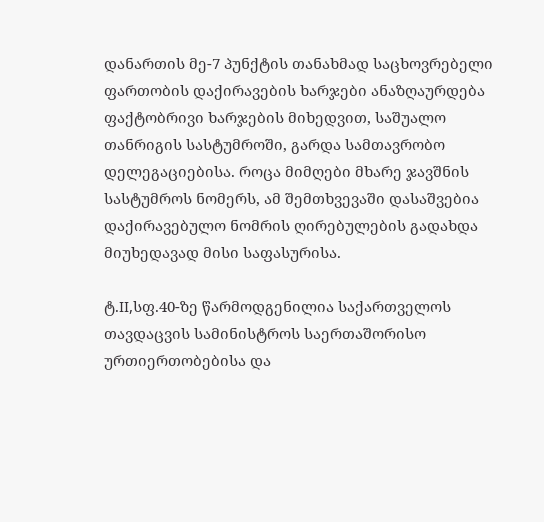დანართის მე-7 პუნქტის თანახმად საცხოვრებელი ფართობის დაქირავების ხარჯები ანაზღაურდება ფაქტობრივი ხარჯების მიხედვით, საშუალო თანრიგის სასტუმროში, გარდა სამთავრობო დელეგაციებისა. როცა მიმღები მხარე ჯავშნის სასტუმროს ნომერს, ამ შემთხვევაში დასაშვებია დაქირავებულო ნომრის ღირებულების გადახდა მიუხედავად მისი საფასურისა.

ტ.II,სფ.40-ზე წარმოდგენილია საქართველოს თავდაცვის სამინისტროს საერთაშორისო ურთიერთობებისა და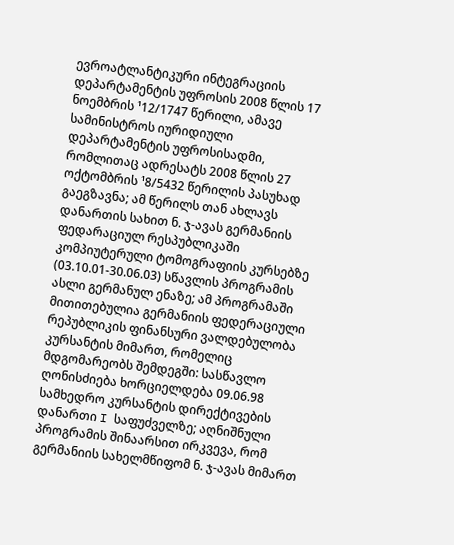ევროატლანტიკური ინტეგრაციის დეპარტამენტის უფროსის 2008 წლის 17 ნოემბრის ¹12/1747 წერილი, ამავე სამინისტროს იურიდიული დეპარტამენტის უფროსისადმი, რომლითაც ადრესატს 2008 წლის 27 ოქტომბრის ¹8/5432 წერილის პასუხად გაეგზავნა; ამ წერილს თან ახლავს დანართის სახით ნ. ჯ-ავას გერმანიის ფედარაციულ რესპუბლიკაში კომპიუტერული ტომოგრაფიის კურსებზე (03.10.01-30.06.03) სწავლის პროგრამის ასლი გერმანულ ენაზე; ამ პროგრამაში მითითებულია გერმანიის ფედერაციული რეპუბლიკის ფინანსური ვალდებულობა კურსანტის მიმართ, რომელიც მდგომარეობს შემდეგში: სასწავლო ღონისძიება ხორციელდება 09.06.98 სამხედრო კურსანტის დირექტივების დანართი I საფუძველზე; აღნიშნული პროგრამის შინაარსით ირკვევა, რომ გერმანიის სახელმწიფომ ნ. ჯ-ავას მიმართ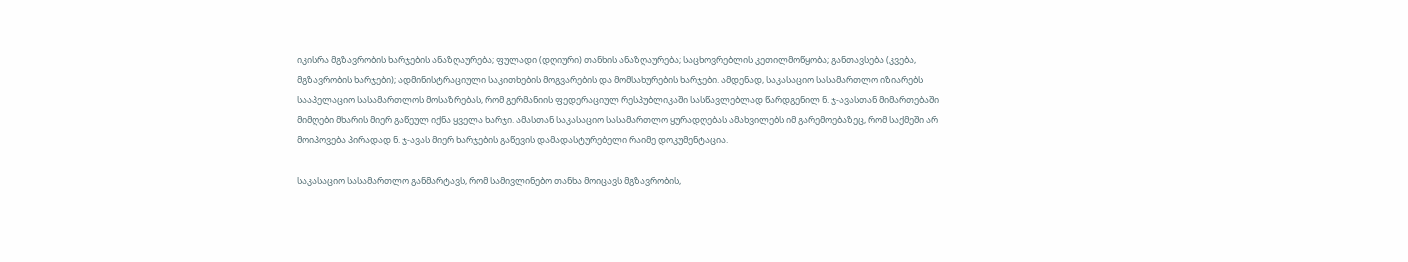იკისრა მგზავრობის ხარჯების ანაზღაურება; ფულადი (დღიური) თანხის ანაზღაურება; საცხოვრებლის კეთილმოწყობა; განთავსება (კვება, მგზავრობის ხარჯები); ადმინისტრაციული საკითხების მოგვარების და მომსახურების ხარჯები. ამდენად, საკასაციო სასამართლო იზიარებს სააპელაციო სასამართლოს მოსაზრებას, რომ გერმანიის ფედერაციულ რესპუბლიკაში სასწავლებლად წარდგენილ ნ. ჯ-ავასთან მიმართებაში მიმღები მხარის მიერ გაწეულ იქნა ყველა ხარჯი. ამასთან საკასაციო სასამართლო ყურადღებას ამახვილებს იმ გარემოებაზეც, რომ საქმეში არ მოიპოვება პირადად ნ. ჯ-ავას მიერ ხარჯების გაწევის დამადასტურებელი რაიმე დოკუმენტაცია.

საკასაციო სასამართლო განმარტავს, რომ სამივლინებო თანხა მოიცავს მგზავრობის,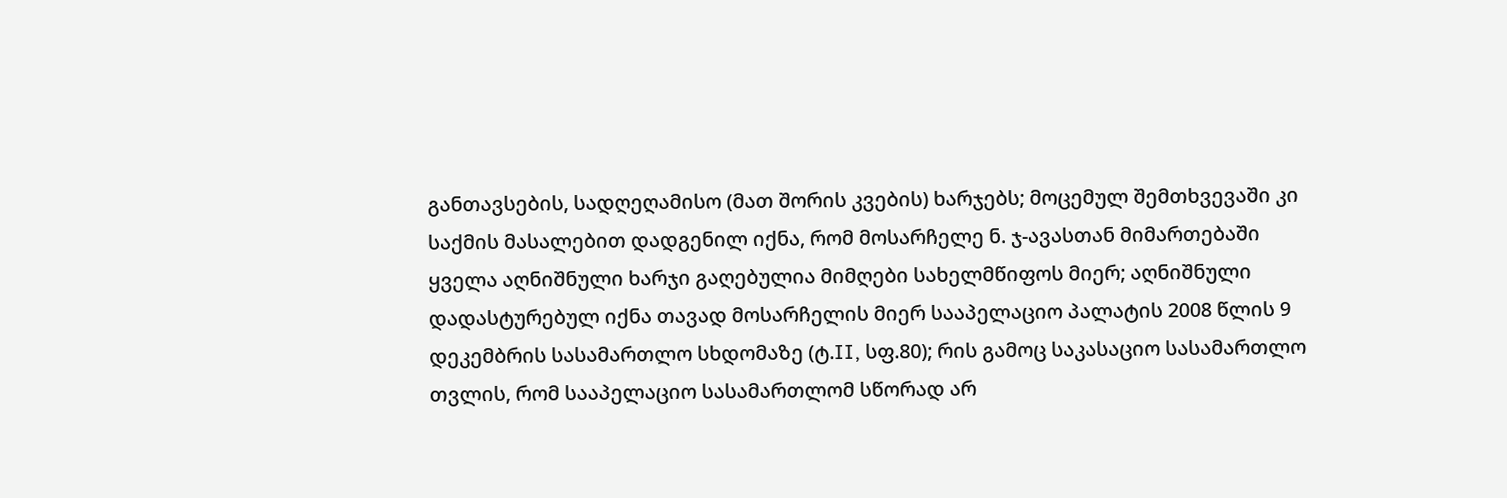განთავსების, სადღეღამისო (მათ შორის კვების) ხარჯებს; მოცემულ შემთხვევაში კი საქმის მასალებით დადგენილ იქნა, რომ მოსარჩელე ნ. ჯ-ავასთან მიმართებაში ყველა აღნიშნული ხარჯი გაღებულია მიმღები სახელმწიფოს მიერ; აღნიშნული დადასტურებულ იქნა თავად მოსარჩელის მიერ სააპელაციო პალატის 2008 წლის 9 დეკემბრის სასამართლო სხდომაზე (ტ.II, სფ.80); რის გამოც საკასაციო სასამართლო თვლის, რომ სააპელაციო სასამართლომ სწორად არ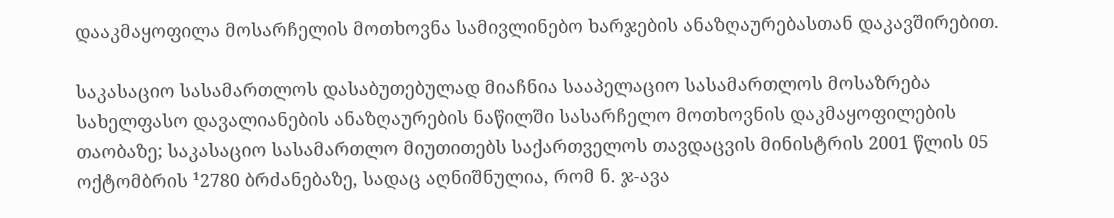დააკმაყოფილა მოსარჩელის მოთხოვნა სამივლინებო ხარჯების ანაზღაურებასთან დაკავშირებით.

საკასაციო სასამართლოს დასაბუთებულად მიაჩნია სააპელაციო სასამართლოს მოსაზრება სახელფასო დავალიანების ანაზღაურების ნაწილში სასარჩელო მოთხოვნის დაკმაყოფილების თაობაზე; საკასაციო სასამართლო მიუთითებს საქართველოს თავდაცვის მინისტრის 2001 წლის 05 ოქტომბრის ¹2780 ბრძანებაზე, სადაც აღნიშნულია, რომ ნ. ჯ-ავა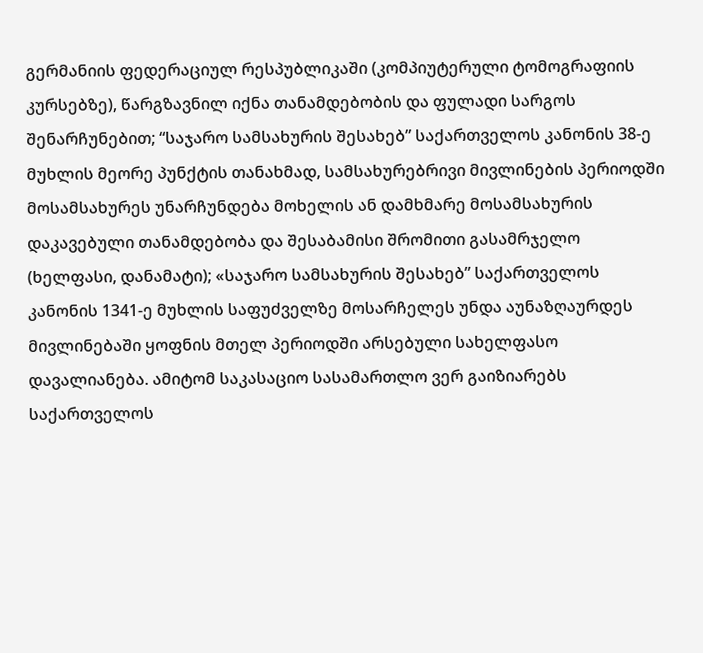გერმანიის ფედერაციულ რესპუბლიკაში (კომპიუტერული ტომოგრაფიის კურსებზე), წარგზავნილ იქნა თანამდებობის და ფულადი სარგოს შენარჩუნებით; “საჯარო სამსახურის შესახებ” საქართველოს კანონის 38-ე მუხლის მეორე პუნქტის თანახმად, სამსახურებრივი მივლინების პერიოდში მოსამსახურეს უნარჩუნდება მოხელის ან დამხმარე მოსამსახურის დაკავებული თანამდებობა და შესაბამისი შრომითი გასამრჯელო (ხელფასი, დანამატი); «საჯარო სამსახურის შესახებ” საქართველოს კანონის 1341-ე მუხლის საფუძველზე მოსარჩელეს უნდა აუნაზღაურდეს მივლინებაში ყოფნის მთელ პერიოდში არსებული სახელფასო დავალიანება. ამიტომ საკასაციო სასამართლო ვერ გაიზიარებს საქართველოს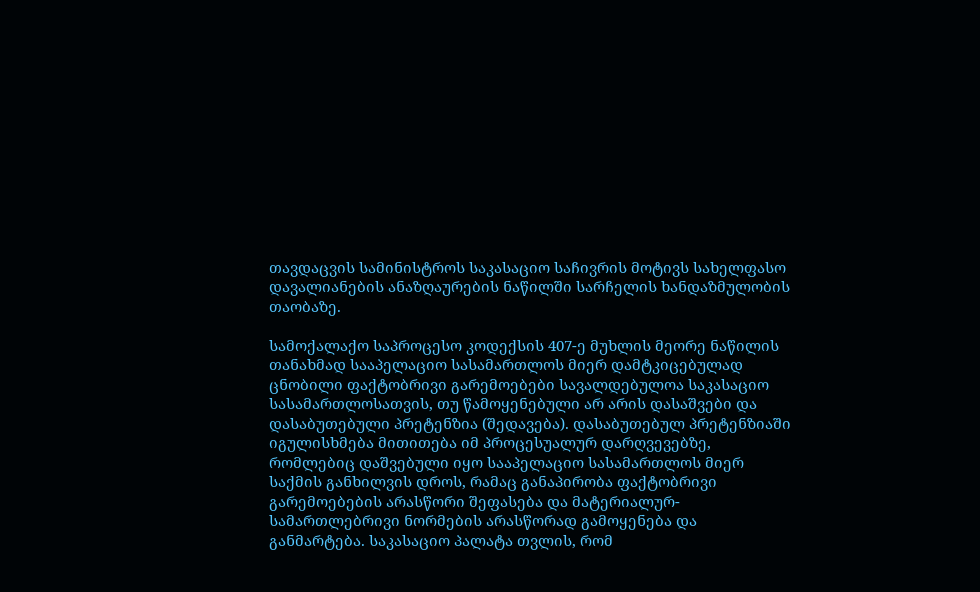თავდაცვის სამინისტროს საკასაციო საჩივრის მოტივს სახელფასო დავალიანების ანაზღაურების ნაწილში სარჩელის ხანდაზმულობის თაობაზე.

სამოქალაქო საპროცესო კოდექსის 407-ე მუხლის მეორე ნაწილის თანახმად სააპელაციო სასამართლოს მიერ დამტკიცებულად ცნობილი ფაქტობრივი გარემოებები სავალდებულოა საკასაციო სასამართლოსათვის, თუ წამოყენებული არ არის დასაშვები და დასაბუთებული პრეტენზია (შედავება). დასაბუთებულ პრეტენზიაში იგულისხმება მითითება იმ პროცესუალურ დარღვევებზე, რომლებიც დაშვებული იყო სააპელაციო სასამართლოს მიერ საქმის განხილვის დროს, რამაც განაპირობა ფაქტობრივი გარემოებების არასწორი შეფასება და მატერიალურ-სამართლებრივი ნორმების არასწორად გამოყენება და განმარტება. საკასაციო პალატა თვლის, რომ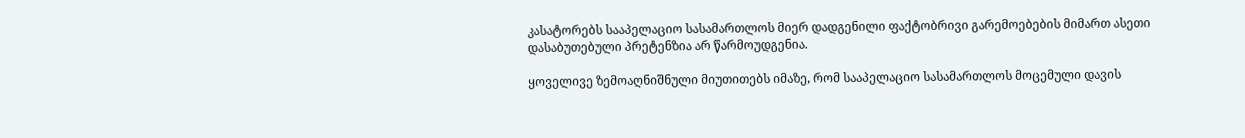კასატორებს სააპელაციო სასამართლოს მიერ დადგენილი ფაქტობრივი გარემოებების მიმართ ასეთი დასაბუთებული პრეტენზია არ წარმოუდგენია.

ყოველივე ზემოაღნიშნული მიუთითებს იმაზე, რომ სააპელაციო სასამართლოს მოცემული დავის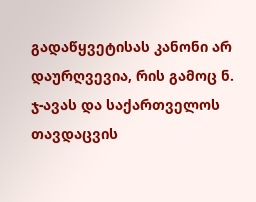გადაწყვეტისას კანონი არ დაურღვევია, რის გამოც ნ. ჯ-ავას და საქართველოს თავდაცვის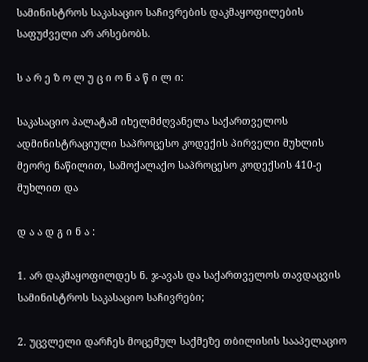სამინისტროს საკასაციო საჩივრების დაკმაყოფილების საფუძველი არ არსებობს.

ს ა რ ე ზ ო ლ უ ც ი ო ნ ა წ ი ლ ი:

საკასაციო პალატამ იხელმძღვანელა საქართველოს ადმინისტრაციული საპროცესო კოდექის პირველი მუხლის მეორე ნაწილით, სამოქალაქო საპროცესო კოდექსის 410-ე მუხლით და

დ ა ა დ გ ი ნ ა :

1. არ დაკმაყოფილდეს ნ. ჯ-ავას და საქართველოს თავდაცვის სამინისტროს საკასაციო საჩივრები;

2. უცვლელი დარჩეს მოცემულ საქმეზე თბილისის სააპელაციო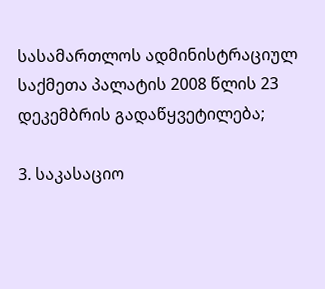სასამართლოს ადმინისტრაციულ საქმეთა პალატის 2008 წლის 23 დეკემბრის გადაწყვეტილება;

3. საკასაციო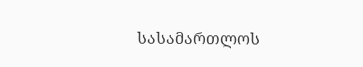სასამართლოს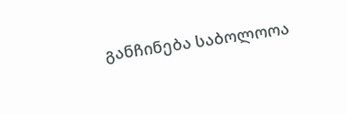განჩინება საბოლოოა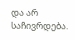და არ საჩივრდება.